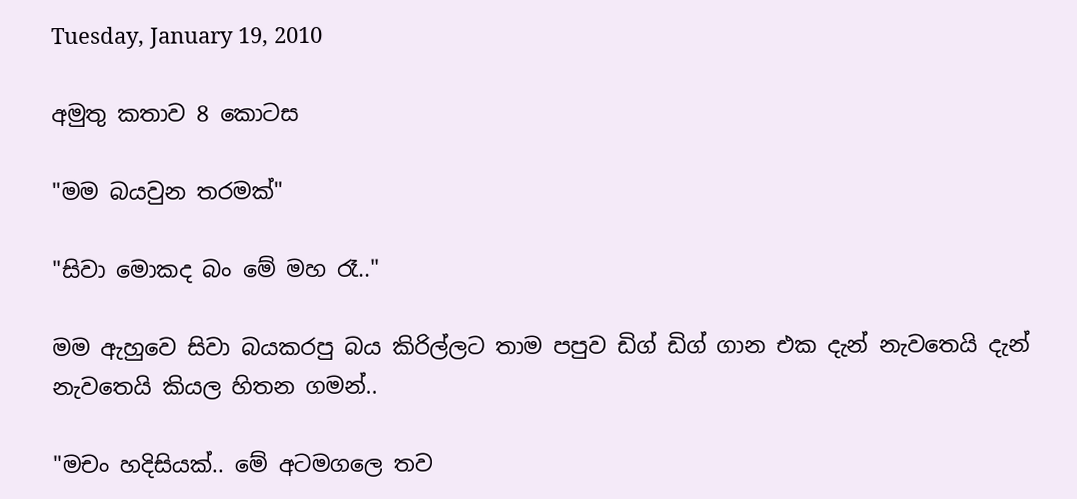Tuesday, January 19, 2010

අමුතු කතාව 8 කොටස

"මම බයවුන තරමක්"

"සිවා මොකද බං මේ මහ රෑ.."

මම ඇහුවෙ සිවා බයකරපු බය කිරිල්ලට තාම පපුව ඩිග් ඩිග් ගාන එක දැන් නැවතෙයි දැන් නැවතෙයි කියල හිතන ගමන්..

"මචං හදිසියක්.. මේ අටම‍ගලෙ තව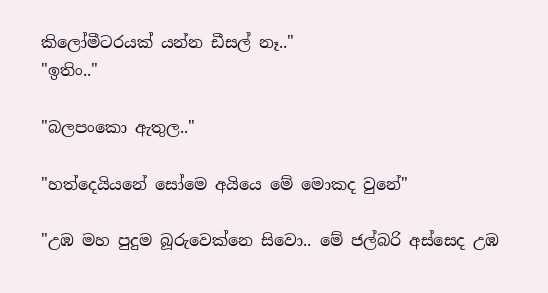කිලෝමීටරයක් යන්න ඩීසල් නෑ.."
"ඉතිං.."

"බලපංකො ඇතුල.."

"හත්දෙයියනේ සෝමෙ අයියෙ මේ මොකද වුනේ"

"උඹ මහ පුදුම බූරුවෙක්නෙ සිවො.. මේ ජල්බරි අස්සෙද උඹ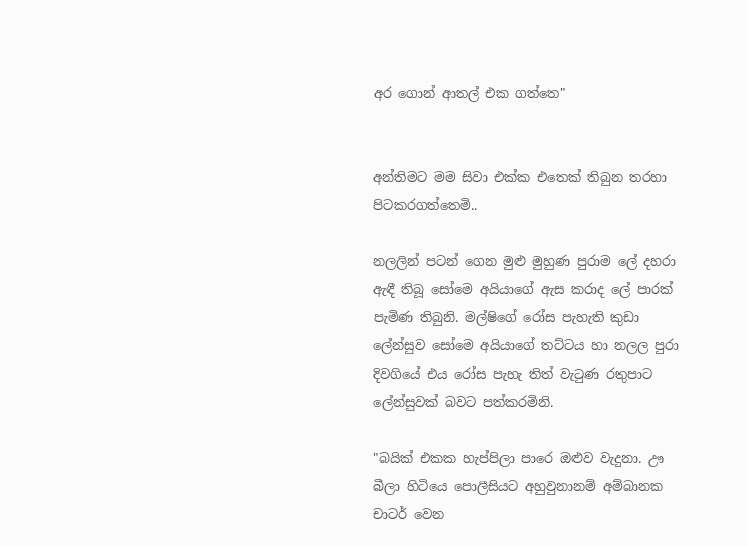අර ‍ගොන් ආතල් එක ගත්තෙ"


අන්තිමට මම සිවා එක්ක එතෙක් තිබුන තරහා පිටකරගත්තෙමි..

නලලින් පටන්‍ ගෙන මුළු මුහුණ පුරාම ලේ දහරා ඇඳී තිබූ සෝමෙ අයියාගේ ඇස කරාද ලේ පාරක් පැමිණ තිබුනි. මල්ෂිගේ රෝස පැහැති කුඩා ලේන්සුව සෝමෙ අයියාගේ තට්ටය හා නලල පුරා දිවගියේ එය රෝස පැහැ තිත් වැටුණ රතුපාට ලේන්සුවක් බවට පත්කරමිනි.

"බයික් එකක හැප්පිලා පාරෙ ඔළුව වැදුනා. ඌ බීලා හිටියෙ පොලීසියට අහුවුනානම් අම්බානක චාටර් වෙන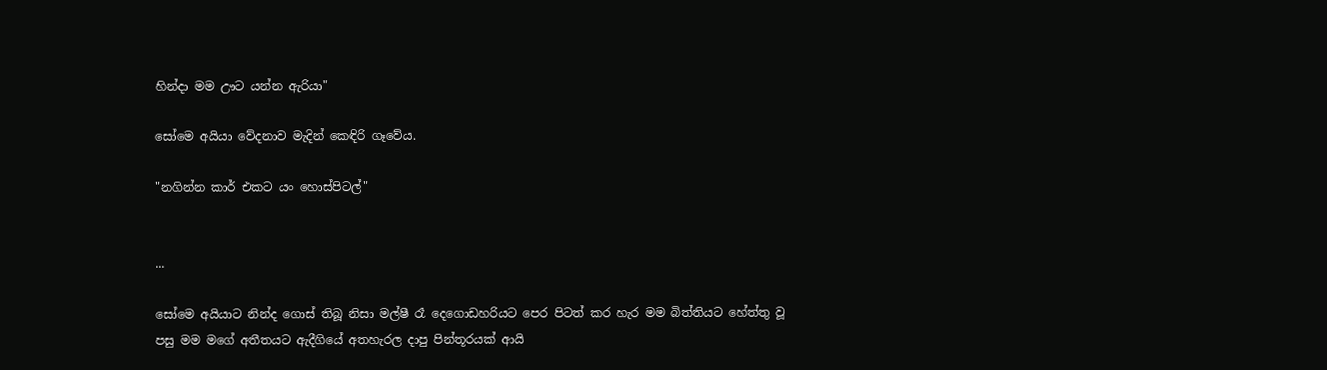හින්දා මම ඌට යන්න ඇරියා"

සෝමෙ අයියා වේදනාව මැදින් කෙඳිරි ගෑවේය.

"නගින්න කාර් එකට යං හොස්පිටල්"


...

සෝමෙ අයියාට නින්ද ගොස් තිබූ නිසා මල්ෂී රෑ දෙගොඩහරියට පෙර පිටත් කර හැර මම බිත්තියට හේත්තු වූ පසු මම මගේ අතීතයට ඇදීගියේ අතහැරල දාපු පින්තූරයක් ආයි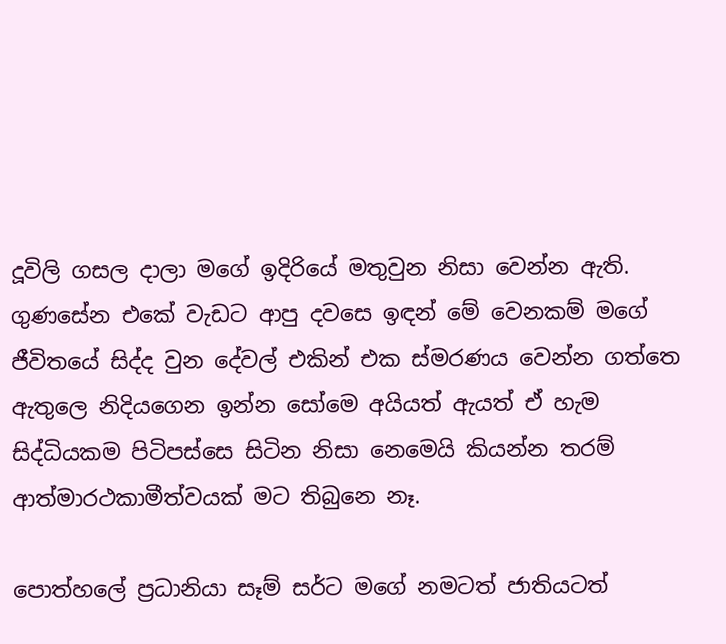දූවිලි ගසල දාලා මගේ ඉදිරියේ මතුවුන නිසා වෙන්න ඇති.
ගුණසේන එකේ වැඩට ආපු දවසෙ ඉඳන් මේ වෙනකම් මගේ ජීවිතයේ සිද්ද වුන දේවල් එකින් එක ස්මරණය වෙන්න ගත්තෙ ඇතුලෙ නිදියගෙන ඉන්න සෝමෙ අයියත් ඇයත් ඒ හැම සිද්ධියකම පිටිපස්සෙ සිටින නිසා නෙමෙයි කියන්න තරම් ආත්මාරථකාමීත්වයක් මට තිබුනෙ නෑ.

පොත්හලේ ප්‍රධානියා සෑම් සර්ට මගේ නමටත් ජාතියටත්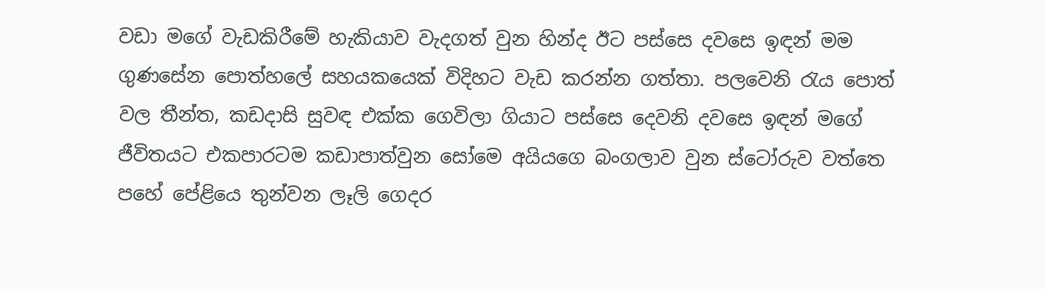වඩා ‍මගේ වැඩකිරීමේ හැකියාව වැදගත් වුන හින්ද ඊට ‍පස්සෙ දවසෙ ඉඳන් මම ගුණසේන පොත්හලේ සහයකයෙක් විදිහට වැඩ කරන්න ගත්තා. පලවෙනි රැය පොත් වල තීන්ත, කඩදාසි සුවඳ එක්ක ගෙවිලා ගියාට පස්සෙ දෙවනි දවසෙ ඉඳන් මගේ ජීවිතයට එකපාරටම ක‍ඩාපාත්වුන සෝමෙ අයියගෙ බංගලාව වුන ස්ටෝරුව වත්තෙ පහේ පේළියෙ තුන්වන ලෑලි ගෙදර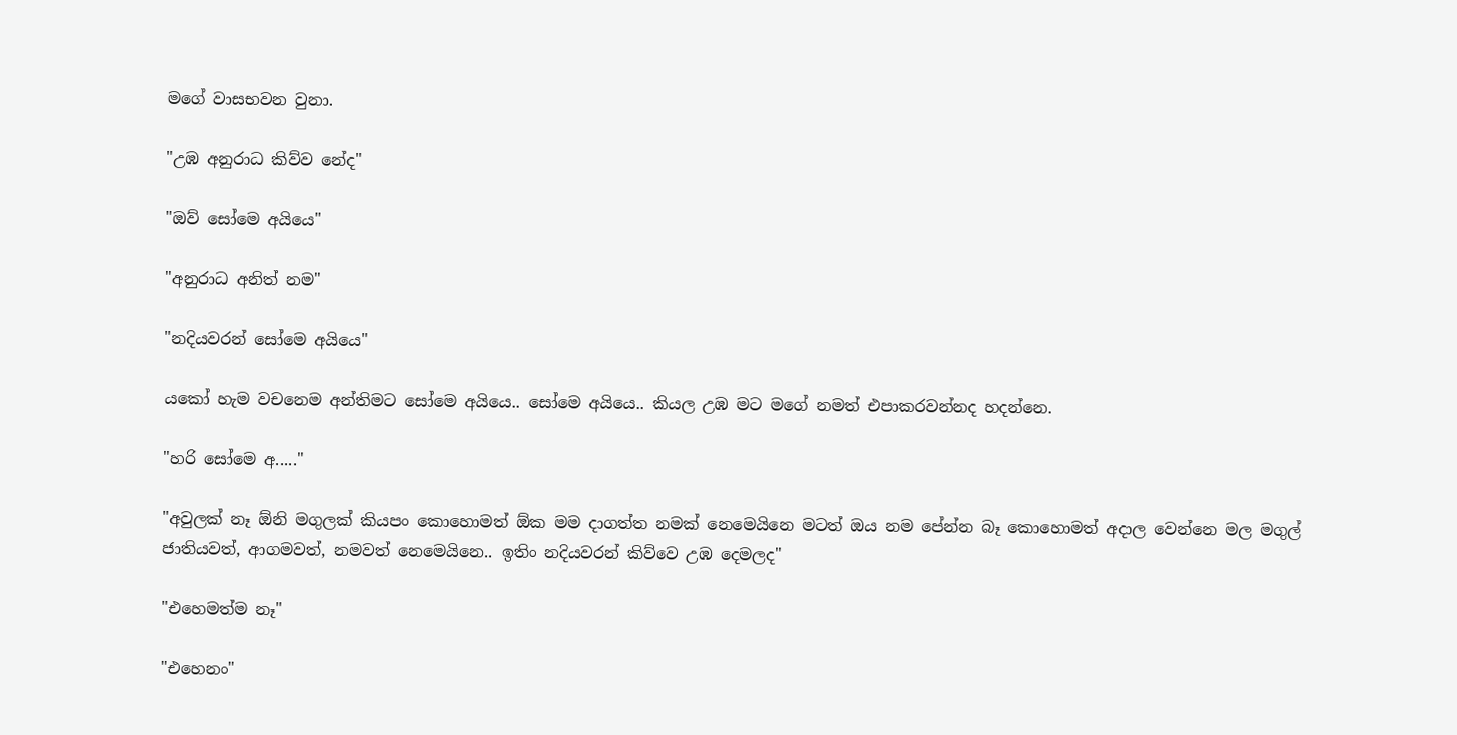මගේ වාසභවන වුනා.

"උඹ අනුරාධ කිව්ව නේද"

"ඔව් සෝමෙ අයියෙ"

"අනුරාධ අනිත් න‍ම"

"නදියවරන් සෝමෙ අයියෙ"

යකෝ හැම වචනෙම අන්තිමට සෝමෙ අයියෙ.. සෝමෙ අයියෙ.. කියල උඹ ම‍ට මගේ නමත් එපාකරවන්නද හදන්නෙ.

"හරි සෝමෙ අ....."

"අවුලක් නෑ ඕනි මගුලක් කියපං කොහොමත් ඕක මම දාගත්ත නමක් නෙමෙයිනෙ මටත් ඔය නම පේන්න බෑ කොහොමත් අදාල වෙන්නෙ මල මගුල් ජාතියවත්, ආගමවත්, නමවත් නෙමෙයිනෙ.. ඉතිං නදිය‍වරන් කිව්වෙ උඹ දෙමලද"

"එහෙමත්ම නෑ"

"එහෙනං"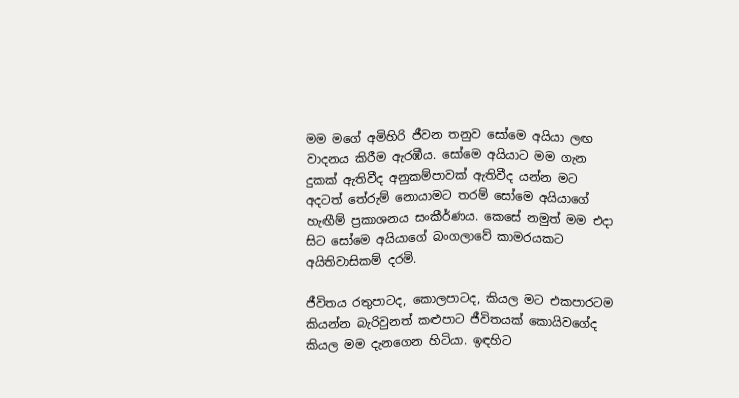මම මගේ අමිහිරි ජීවන තනුව සෝමෙ අයියා ලඟ වාදනය කිරීම ඇරඹීය. සෝමෙ අයියාට මම ගැන දුකක් ඇතිවීද අනුකම්පාවක් ඇතිවීද යන්න මට අදටත් තේරුම් නොයාමට තරම් සෝමෙ අයියාගේ හැඟීම් ප්‍රකාශනය සංකීර්ණය. කෙසේ නමුත් මම එදා සිට සෝමෙ අයියාගේ බංගලාවේ කාමරයකට අයිතිවාසිකම් දරමි.

ජීවිතය රතුපාටද, කොලපාටද, කියල මට එකපාරටම කියන්න බැරිවුනත් කළුපාට ජීවිතයක් කොයිවගේද කියල මම දැනගෙන හිටියා. ඉඳහිට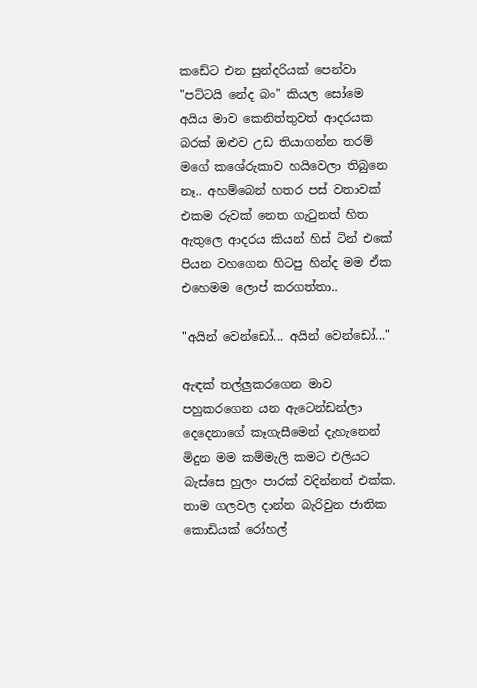කඩේට එන සුන්දරියක් පෙන්වා "පට්ටයි නේද බං" කියල සෝමෙ අයිය මාව කෙනිත්තුවත් ආදරයක බරක් ඔළුව උඩ තියාගන්න තරම් මගේ කශේරුකාව හයිවෙලා තිබුනෙ නෑ.. අහම්බෙන් හතර පස් වතාවක් එකම රුවක් නෙත ගැටුනත් හිත ඇතුලෙ ආදරය කියන් හිස් ටින් එකේ පියන වහගෙන හිටපු හින්ද මම ඒක එහෙමම ලොප් කරගත්තා..

"අයින් වෙන්ඩෝ... අයින් වෙන්ඩෝ..."

ඇඳක් තල්ලුකරගෙන මාව පහුකරගෙන යන ඇටෙන්ඩන්ලා දෙදෙනාගේ කෑගැසීමෙන් දැහැනෙන් මිදුන මම කම්මැලි කමට එලියට බැස්සෙ හුලං පාරක් වදින්නත් එක්ක.
තාම ගලවල දාන්න බැරිවුන ජාතික කොඩියක් රෝහල්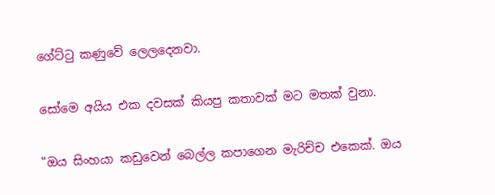ගේට්ටු කණුවේ ලෙලදෙනවා.

සෝමෙ අයිය එක දවසක් කියපු කතාවක් මට මතක් වුනා.

"ඔය සිංහයා කඩුවෙන් බෙල්ල කපාගෙන මැරිච්ච එකෙක්. ඔය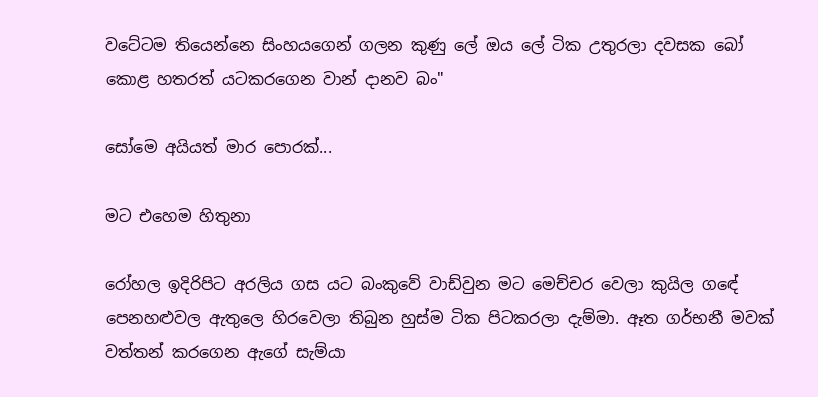වටේටම තියෙන්නෙ සිංහයගෙන් ගලන කුණු ලේ ඔය ලේ ටික උතුරලා දවසක බෝ කොළ හතරත් යටකරගෙන වාන් දානව බං"

සෝමෙ අයියත් මාර පොරක්...

මට එහෙම හිතුනා

රෝහල ඉදිරිපිට අරලිය ගස යට බංකුවේ වාඩ්වුන මට මෙච්චර වෙලා කුයිල ගඳේ පෙනහළුවල ඇතුලෙ හිරවෙලා තිබුන හුස්ම ටික පිටකරලා දැම්මා. ඈත ගර්භනී මවක් වත්තන් කරගෙන ඇගේ සැම්යා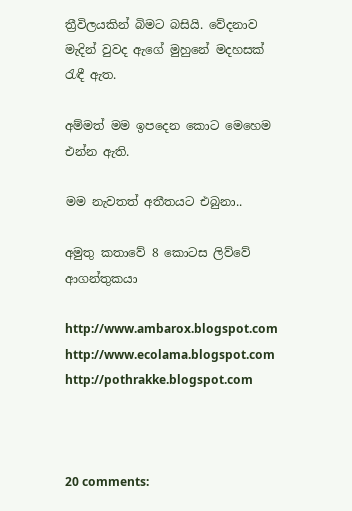ත්‍රීවිලයකින් බිමට බසියි. වේදනාව මැදින් වුවද ඇගේ මුහුනේ මදහසක් රැඳී ඇත.

අම්මත් මම ඉපදෙන කොට මෙහෙම එන්න ඇති.

මම නැවතත් අතීතයට එබුනා..

අමුතු කතාවේ 8 කොටස ලිව්වේ
ආගන්තුකයා

http://www.ambarox.blogspot.com
http://www.ecolama.blogspot.com
http://pothrakke.blogspot.com



20 comments: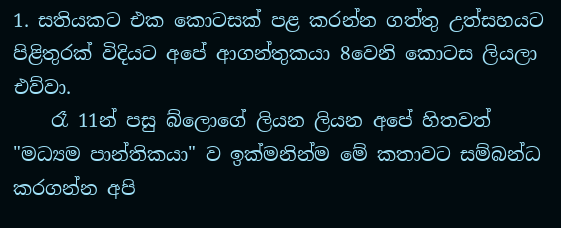1. සතියකට එක කොටසක් පළ කරන්න ගත්තු උත්සහයට පිළිතුරක් විදියට අපේ ආගන්තුකයා 8වෙනි කොටස ලියලා එව්වා.
    රෑ 11න් පසු බ්ලොගේ ලියන ලියන අපේ හිතවත් "මධ්‍යම පාන්තිකයා" ව ඉක්මනින්ම මේ කතාවට සම්බන්ධ කරගන්න අපි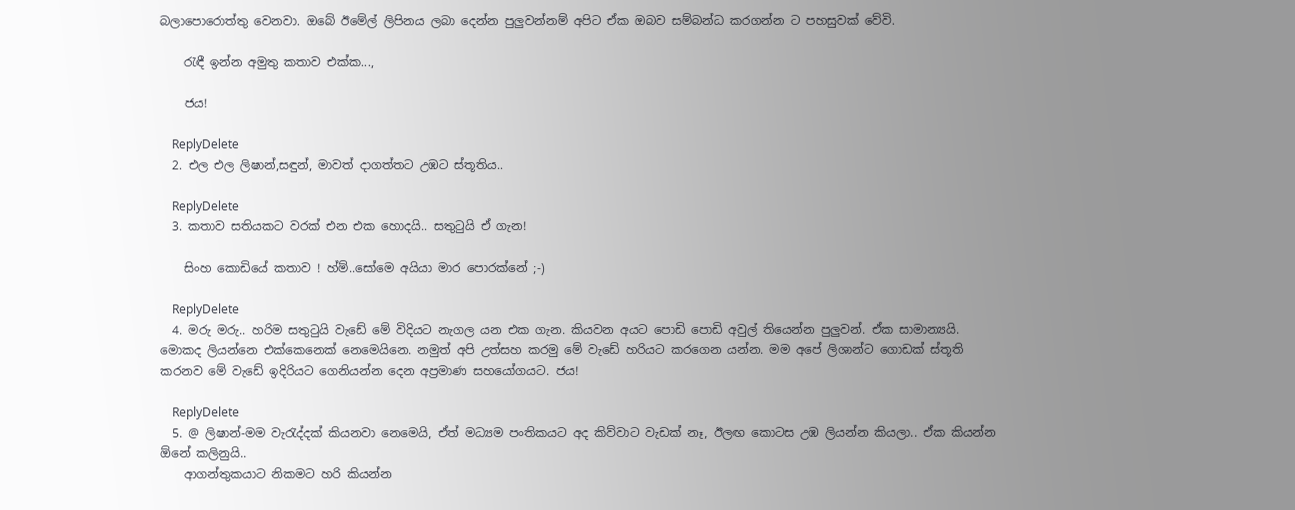බලාපොරොත්තු වෙනවා. ඔබේ ඊමේල් ලිපිනය ලබා දෙන්න පුලුවන්නම් අපිට ඒක ඔබව සම්බන්ධ කරගන්න ට පහසුවක් වේවි.

    රැඳී ඉන්න අමුතු කතාව එක්ක...,

    ජය!

    ReplyDelete
  2. එල එල ලිෂාන්,සඳුන්, මාවත් දාගත්තට උඹට ස්තූතිය..

    ReplyDelete
  3. කතාව සතියකට වරක් එන එක හොදයි.. සතු‍ටුයි ඒ ගැන!

    සිංහ කොඩියේ කතාව ! හ්ම්..සෝමෙ අයියා මාර පොරක්නේ ;-)

    ReplyDelete
  4. මරු මරු.. හරිම සතුටුයි වැඩේ මේ විදියට නැගල යන එක ගැන. කියවන අයට පොඩි පොඩි අවුල් තියෙන්න පුලුවන්. ඒක සාමාන්‍යයි. මොකද ලියන්නෙ එක්කෙනෙක් නෙමෙයිනෙ. නමුත් අපි උත්සහ කරමු මේ වැඩේ හරියට කරගෙන යන්න. මම අපේ ලිශාන්ට ගොඩක් ස්තූති කරනව මේ වැඩේ ඉදිරියට ගෙනියන්න දෙන අප්‍රමාණ සහයෝගයට. ජය!

    ReplyDelete
  5. @ ලිෂාන්-මම වැරැද්දක් කියනවා නෙමෙයි, ඒත් මධ්‍යම පංතිකයට අද කිව්වාට වැඩක් නෑ, ඊලඟ කොටස උඹ ලියන්න කියලා.. ඒක කියන්න ඕනේ කලිනුයි..
    ආගන්තුකයාට නිකමට හරි කියන්න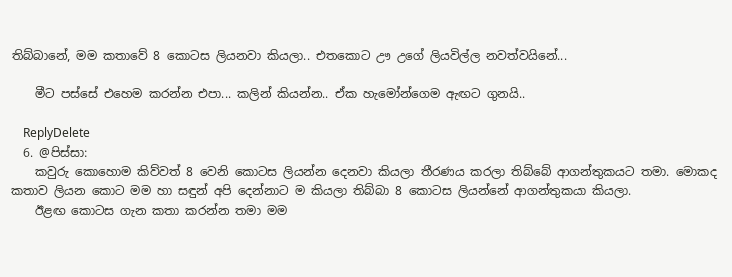තිබ්බානේ, මම කතාවේ 8 කොටස ලියනවා කියලා.. එතකොට ඌ උගේ ලියවිල්ල නවත්වයිනේ...

    මීට පස්සේ එහෙම කරන්න එපා... කලින් කියන්න.. ඒක හැමෝන්ගෙම ඇඟට ගුනයි..

    ReplyDelete
  6. @පිස්සා:
    කවුරු කොහොම කිව්වත් 8 වෙනි කොටස ලියන්න දෙනවා කියලා තීරණය කරලා තිබ්බේ ආගන්තුකයට තමා. මොකද කතාව ලියන කොට මම හා සඳුන් අපි දෙන්නාට ම කියලා තිබ්බා 8 කොටස ලියන්නේ ආගන්තුකයා කියලා.
    ඊළඟ කොටස ගැන කතා කරන්න තමා මම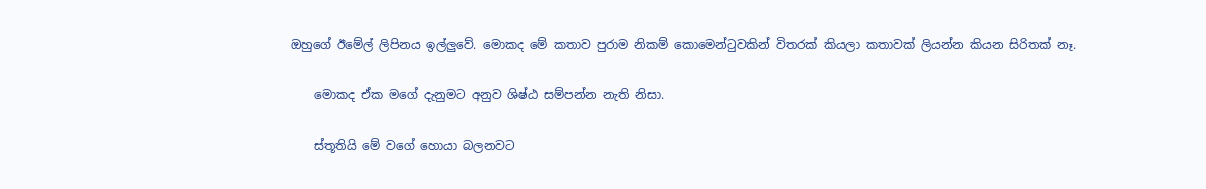ඔහුගේ ඊමේල් ලිපිනය ඉල්ලුවේ. මොකද මේ කතාව පුරාම නිකම් කොමෙන්ටුවකින් විතරක් කියලා කතාවක් ලියන්න කියන සිරිතක් නෑ.

    මොකද ඒක මගේ දැනුමට අනුව ශිෂ්ඨ සම්පන්න නැති නිසා.

    ස්තූතියි මේ වගේ හොයා බලනවට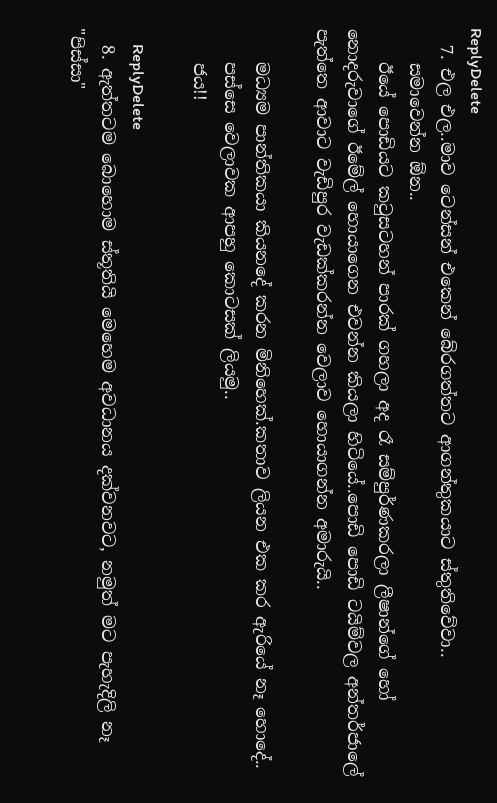ReplyDelete
  7. එල එල..මාව ටෙන්සන් එකෙන් බේරගත්තට ආගන්තුකයාට ස්තුතිවේවා..
    සමාවෙන්න ඕන..
    ඊයේ පොඩියට කටුසටහන් පාරක් ගහලා අද රෑ සම්පුර්ණකරලා ලීෂාන්ගේ හෝ නොදරුවාගේ ඊමේල් හොයාගෙන එවන්න කියලා හිටියේ..පොඩි පොඩි ටයිම්වල අන්තර්ජාලේ පැත්තෙ ආවාට වැඩිපුර වැඩක්කරන්න වෙලාව හොයාගන්න අමාරුයි..

    මධ්‍යම පාන්තිකයා කියනදේ කරන මිනිහෙක්.කතාව ලියන එක කර ඇරියේ නෑ හොදේ..
    පස්සෙ වෙලාවක ආපහු කොටසක් ලියමු..
    ජය!!

    ReplyDelete
  8. ඇත්තටම බොහොම ස්තූතියි මෙහෙම අවධානය දක්වනවට, නමුත් මට පැහැදිලි නෑ "පිස්සා"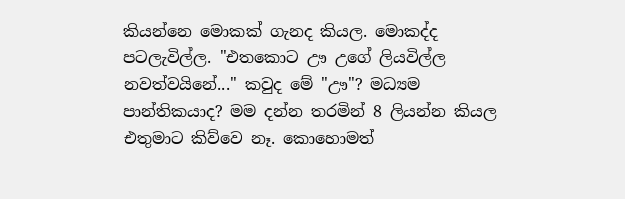කියන්නෙ මොකක් ගැනද කියල. මොකද්ද පටලැවිල්ල. "එතකොට ඌ උගේ ලියවිල්ල නවත්වයිනේ..." කවුද මේ "ඌ"? මධ්‍යම පාන්තිකයාද? මම දන්න තරමින් 8 ලියන්න කියල එතුමාට කිව්වෙ නෑ. කොහොමත්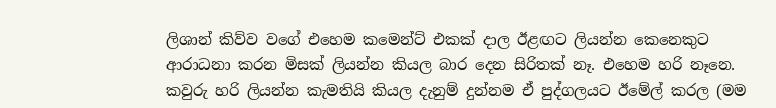ලිශාන් කිව්ව වගේ එහෙම කමෙන්ට් එකක් දාල ඊළඟට ලියන්න කෙනෙකුට ආරාධනා කරන මිසක් ලියන්න කියල බාර දෙන සිරිතක් නෑ. එහෙම හරි නෑනෙ. කවුරු හරි ලියන්න කැමතියි කියල දැනුම් දුන්නම ඒ පුද්ගලයට ඊමේල් කරල (මම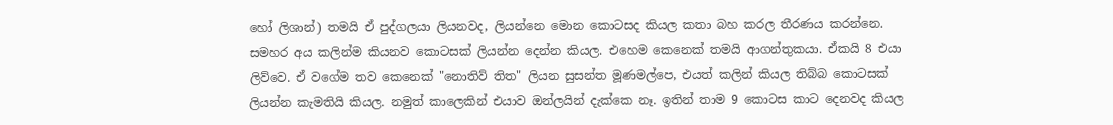හෝ ලිශාන්) තමයි ඒ පුද්ගලයා ලියනවද, ලියන්නෙ මොන කොටසද කියල කතා බහ කරල තීරණය කරන්නෙ. සමහර අය කලින්ම කියනව කොටසක් ලියන්න දෙන්න කියල. එහෙම කෙනෙක් තමයි ආගන්තුකයා. ඒකයි 8 එයා ලිව්වෙ. ඒ වගේම තව කෙනෙක් "නොතිව් තිත" ලියන සුසන්ත මූණමල්පෙ, එයත් කලින් කියල තිබ්බ කොටසක් ලියන්න කැමතියි කියල. නමුත් කාලෙකින් එයාව ඔන්ලයින් දැක්කෙ නෑ. ඉතින් තාම 9 කොටස කාට දෙනවද කියල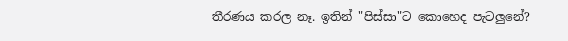තීරණය කරල නෑ. ඉතින් "පිස්සා"ට කොහෙද පැටලුනේ?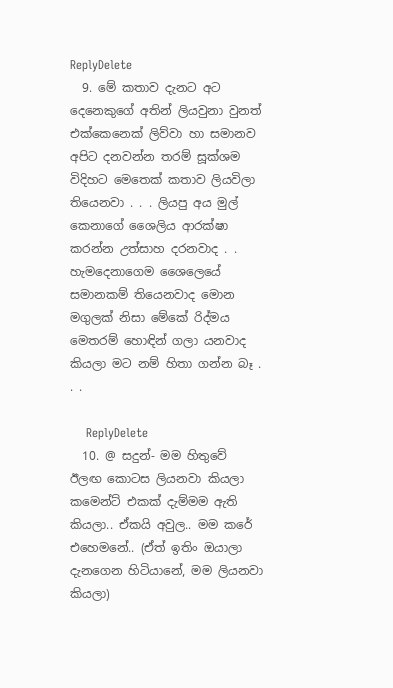ReplyDelete
  9. මේ කතාව දැනට අට දෙනෙකුගේ අතින් ලියවුනා වුනත් එක්කෙනෙක් ලිව්වා හා සමානව අපිට දනවන්න තරම් සූක්ශම විදිහට මෙතෙක් කතාව ලියවිලා තියෙනවා . . . ලියපු අය මුල් කෙනාගේ ශෛලිය ආරක්ෂා කරන්න උත්සාහ දරනවාද . . හැමදෙනාගෙම ශෛලෙයේ සමානකම් තියෙනවාද මොන මගුලක් නිසා මේකේ රිද්මය මෙතරම් හොඳින් ගලා යනවාද කියලා මට නම් හිතා ගන්න බෑ . . .

    ReplyDelete
  10. @ සදුන්- මම හිතුවේ ඊලඟ කොටස ලියනවා කියලා කමෙන්ට් එකක් දැම්මම ඇති කියලා.. ඒකයි අවුල.. මම කරේ එහෙමනේ.. (ඒත් ඉතිං ඔයාලා දැනගෙන හිටියානේ, මම ලියනවා කියලා)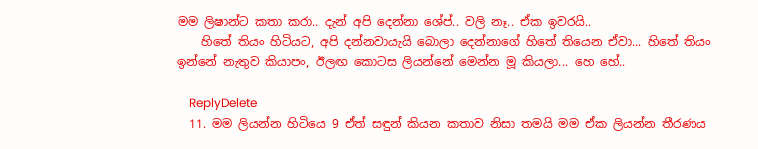මම ලිෂාන්ට කතා කරා.. දැන් අපි දෙන්නා ශේප්.. වලි නෑ.. ඒක ඉවරයි..
    හිතේ තියං හිටියට, අපි දන්නවායැයි බොලා දෙන්නාගේ හිතේ තියෙන ඒවා... හිතේ තියං ඉන්නේ නැතුව කියාපං, ඊලඟ කොටස ලියන්නේ මෙන්න මූ කියලා... හෙ හේ..

    ReplyDelete
  11. මම ලියන්න හිටියෙ 9 ඒත් සඳුන් කියන කතාව නිසා තමයි මම ඒක ලියන්න තීරණය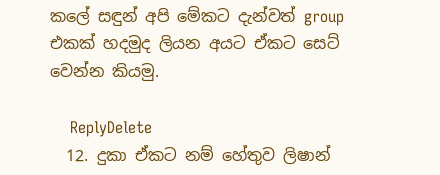කලේ සඳුන් අපි මේකට දැන්වත් group එකක් හදමුද ලියන අයට ඒකට සෙට් වෙන්න කියමු.

    ReplyDelete
  12. දුකා ඒකට නම් හේතුව ලිෂාන්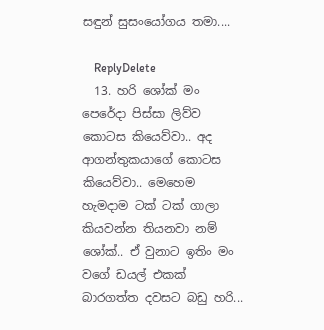සඳුන් සුසංයෝගය තමා....

    ReplyDelete
  13. හරි ශෝක් මං පෙරේදා පිස්සා ලිව්ව කොටස කියෙව්වා.. අද ආගන්තුකයාගේ කොටස කියෙව්වා.. මෙහෙම හැමදාම ටක් ටක් ගාලා කියවන්න තියනවා නම් ශෝක්.. ඒ වුනා‍ට ඉතිං මං වගේ ඩයල් එකක් බාරගත්ත දවසට බඩු හරි...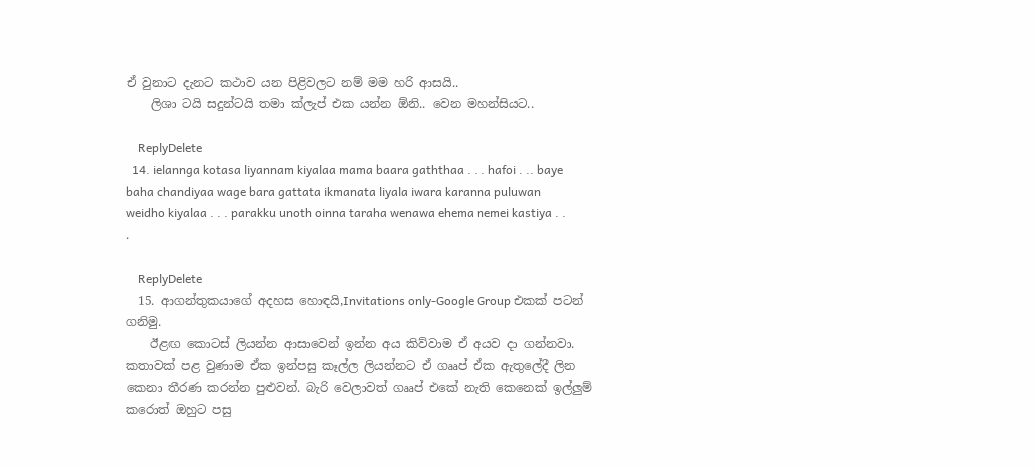ඒ වුනාට දැනට කථාව යන පිළිවලට නම් මම හරි ආසයි..
    ලිශා ටයි සදුන්ටයි තමා ක්ලැප් එක යන්න ඕනි.. වෙන මහන්සියට..

    ReplyDelete
  14. ielannga kotasa liyannam kiyalaa mama baara gaththaa . . . hafoi . .. baye baha chandiyaa wage bara gattata ikmanata liyala iwara karanna puluwan weidho kiyalaa . . . parakku unoth oinna taraha wenawa ehema nemei kastiya . . .

    ReplyDelete
  15. ආගන්තුකයාගේ අදහස හොඳයි,Invitations only-Google Group එකක් පටන් ගනිමු.
    ඊළඟ කොටස් ලියන්න ආසාවෙන් ඉන්න අය කිව්වාම ඒ අයව දා ගන්නවා. කතාවක් පළ වුණාම ඒක ඉන්පසු කෑල්ල ලියන්නට ඒ ගෲප් ඒක ඇතුලේදී ලින කෙනා තීරණ කරන්න පුළුවන්. බැරි වෙලාවත් ගෲප් එකේ නැති කෙනෙක් ඉල්ලුම් කරොත් ඔහුට පසු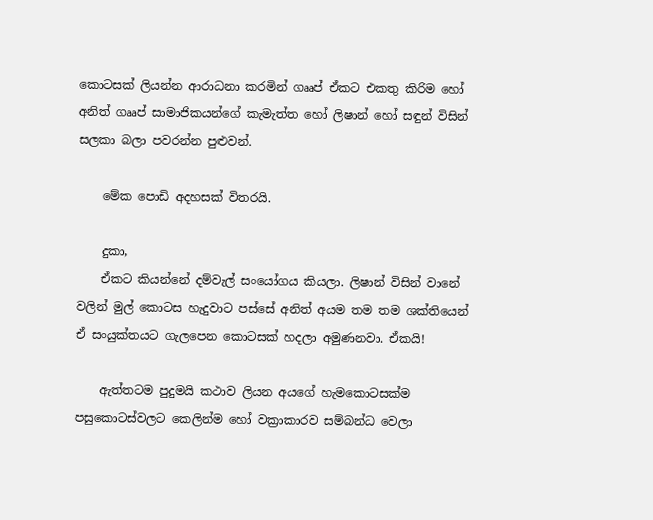කොටසක් ලියන්න ආරාධනා කරමින් ගෲප් ඒකට එකතු කිරිම හෝ අනිත් ගෲප් සාමාජිකයන්ගේ කැමැත්ත හෝ ලිෂාන් හෝ සඳුන් විසින් සලකා බලා පවරන්න පුළුවන්.

    මේක පොඩි අදහසක් විතරයි.

    දුකා,
    ඒකට කියන්නේ දම්වැල් සංයෝගය කියලා. ලිෂාන් විසින් වානේ වලින් මුල් කොටස හැදුවාට පස්සේ අනිත් අයම තම තම ශක්තියෙන් ඒ සංයුක්තයට ගැලපෙන කොටසක් හදලා අමුණනවා. ඒකයි!

    ඇත්තටම පුදුමයි කථාව ලියන අයගේ හැමකොටසක්ම පසුකොටස්වලට කෙලින්ම හෝ වක්‍රාකාරව සම්බන්ධ වෙලා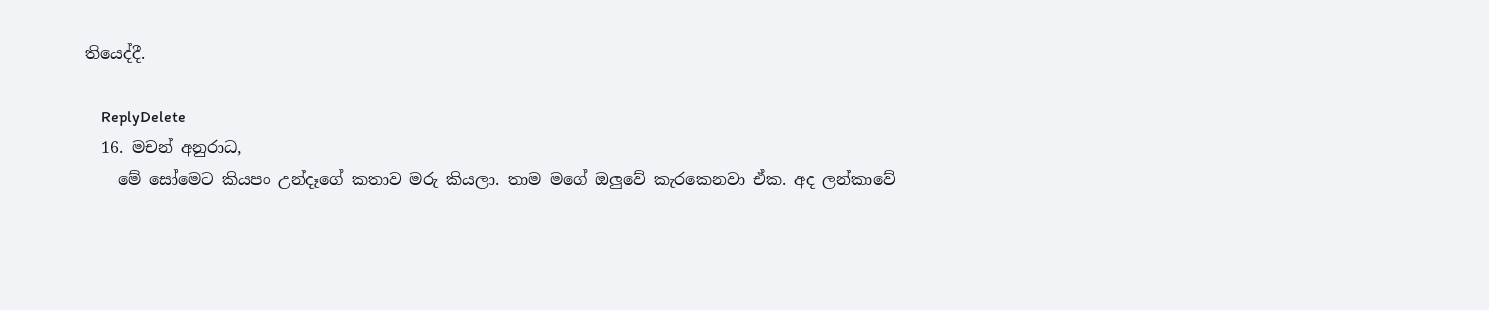තියෙද්දී.

    ReplyDelete
  16. මචන් අනුරාධ,
    මේ සෝමෙට කියපං උන්දෑගේ කතාව මරු කියලා. තාම මගේ ඔලුවේ කැරකෙනවා ඒක. අද ලන්කාවේ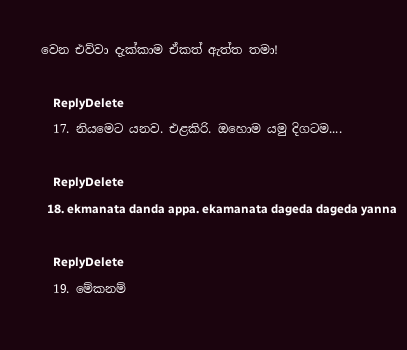වෙන එව්වා දැක්කාම ඒකත් ඇත්ත තමා!

    ReplyDelete
  17. නියමෙට යනව. එළකිරි. ඔහොම යමු දිගටම....

    ReplyDelete
  18. ekmanata danda appa. ekamanata dageda dageda yanna

    ReplyDelete
  19. මේකනම්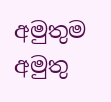අමුතුම අමුතු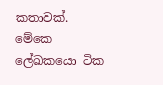කතාවක්. මේකෙ ලේඛකයො ටික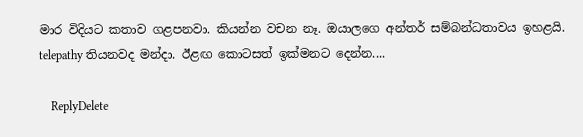මාර විදියට කතාව ගළපනවා. කියන්න වචන නෑ. ඔයාලගෙ අන්තර් සම්බන්ධතාවය ඉහළයි. telepathy තියනවද මන්දා. ඊළඟ කොටසත් ඉක්මනට දෙන්න....

    ReplyDelete